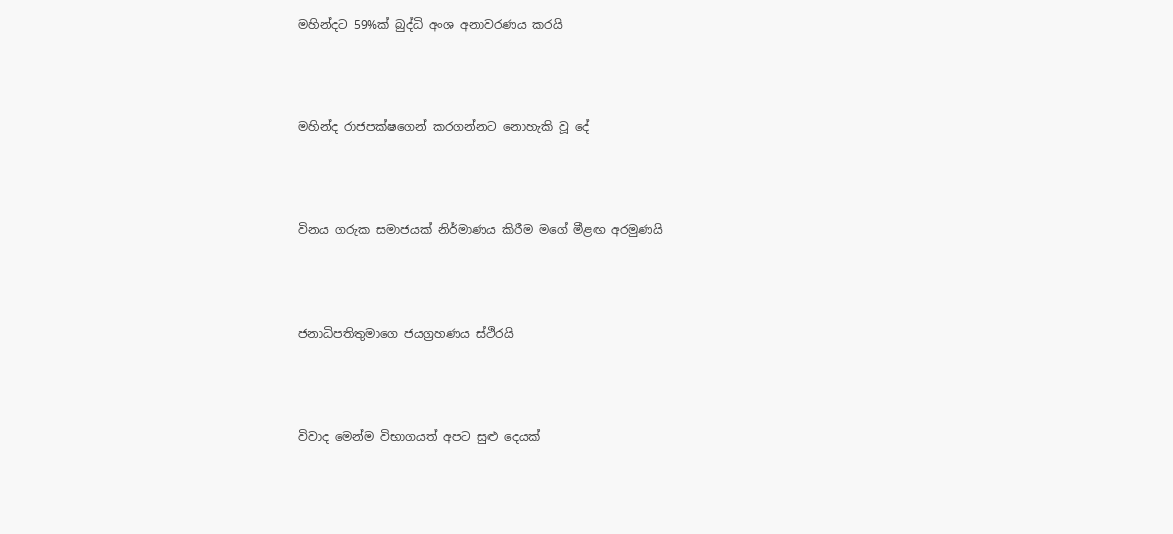මහින්දට 59%ක් බුද්ධි අංශ අනාවරණය කරයි




මහින්ද රාජපක්ෂගෙන් කරගන්නට නොහැකි වූ දේ




විනය ගරුක සමාජයක් නිර්මාණය කිරීම මගේ මීළඟ අරමුණයි




ජනාධිපතිතුමාගෙ ජයග්‍රහණය ස්ථිරයි




විවාද මෙන්ම විභාගයත් අපට සුළු දෙයක්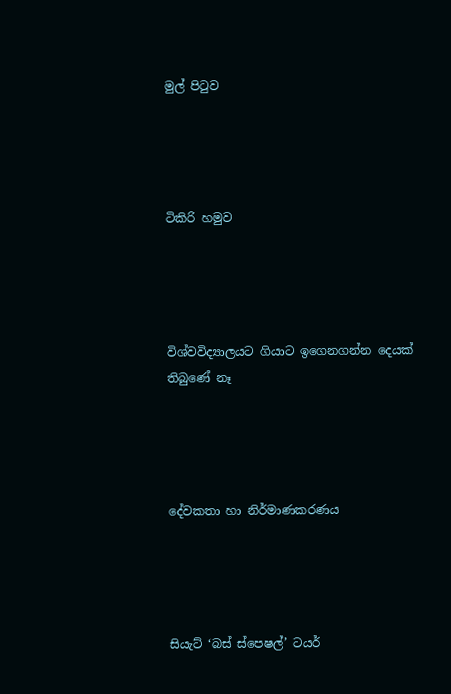මුල් පිටුව




ටිකිරි හමුව




විශ්වවිද්‍යාලයට ගියාට ඉගෙනගන්න දෙයක් තිබුණේ නෑ




දේවකතා හා නිර්මාණකරණය




සියැට් ‘බස් ස්පෙෂල්’ ටයර්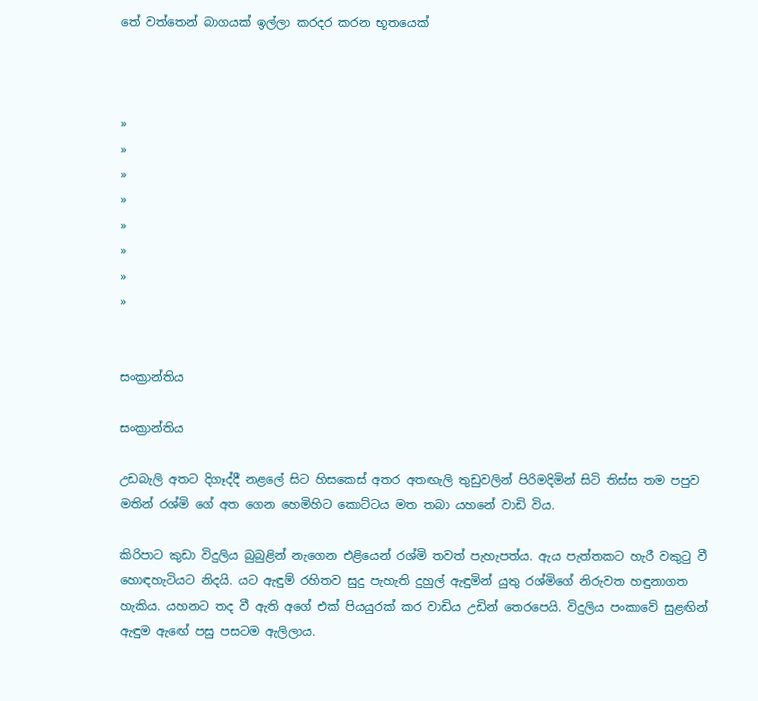තේ වත්තෙන් බාගයක් ඉල්ලා කරදර කරන භූතයෙක්



»
»
»
»
»
»
»
»


සංක්‍රාන්තිය

සංක්‍රාන්තිය

උඩබැලි අතට දිගෑද්දී නළලේ සිට හිසකෙස් අතර අතඟැලි තුඩුවලින් පිරිමදිමින් සිටි තිස්ස තම පපුව මතින් රශ්මි ගේ අත ගෙන හෙමිහිට කොට්ටය මත තබා යහනේ වාඩි විය.

කිරිපාට කුඩා විදුලිය බුබුළින් නැගෙන එළියෙන් රශ්මි තවත් පැහැපත්ය. ඇය පැත්තකට හැරී වකුටු වී හොඳහැටියට නිදයි. යට ඇඳුම් රහිතව සුදු පැහැති දුහුල් ඇඳුමින් යුතු රශ්මිගේ නිරුවත හඳුනාගත හැකිය. යහනට තද වී ඇති අගේ එක් පියයුරක් කර වාඩිය උඩින් තෙරපෙයි. විදුලිය පංකාවේ සුළඟින් ඇඳුම ඇ‍ඟේ පසු පසටම ඇලිලාය.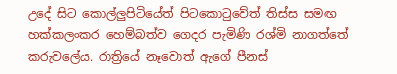උදේ සිට කොල්ලුපිටියේත් පිටකොටුවේත් තිස්ස සමඟ හක්කලංකර හෙම්බත්ව ගෙදර පැමිණි රශ්මි නාගත්තේ කරුවලේය. රාත්‍රියේ නෑවොත් ඇගේ පීනස්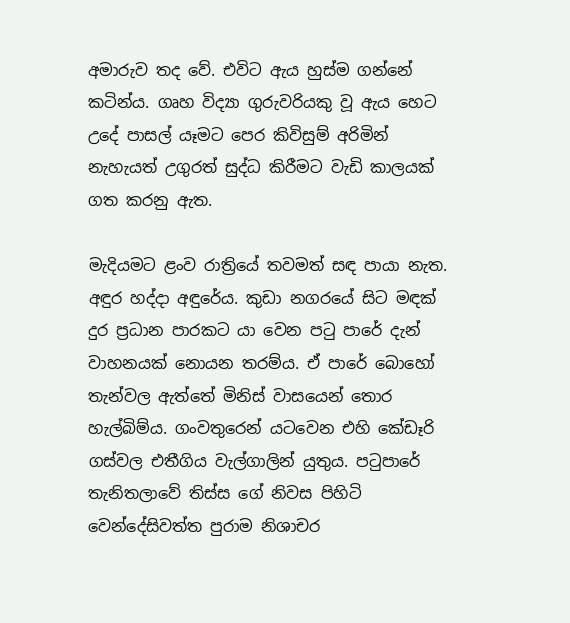අමාරුව තද වේ. එවිට ඇය හුස්ම ගන්නේ කටින්ය. ගෘහ විද්‍යා ගුරුවරියකු වූ ඇය හෙට උදේ පාසල් යෑමට පෙර කිවිසුම් අරිමින් නැහැයත් උගුරත් සුද්ධ කිරීමට වැඩි කාලයක් ගත කරනු ඇත.

මැදියමට ළංව රාත්‍රියේ තවමත් සඳ පායා නැත. අඳුර හද්දා අඳුරේය. කුඩා නගරයේ සිට මඳක් දුර ප්‍රධාන පාරකට යා වෙන පටු පාරේ දැන් වාහනයක් නොයන තරම්ය. ඒ පාරේ බොහෝ තැන්වල ඇත්තේ මිනිස් වාසයෙන් තොර හැල්බිම්ය. ගංවතුරෙන් යටවෙන එහි කේඩෑරි ගස්වල එතීගිය වැල්ගාලින් යුතුය. පටුපාරේ තැනිතලාවේ තිස්ස ගේ නිවස පිහිටි වෙන්දේසිවත්ත පුරාම නිශාචර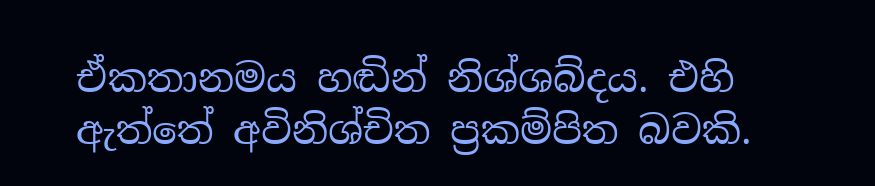ඒකතානමය හඬින් නිශ්ශබ්දය. එහි ඇත්තේ අවිනිශ්චිත ප්‍රකම්පිත බවකි.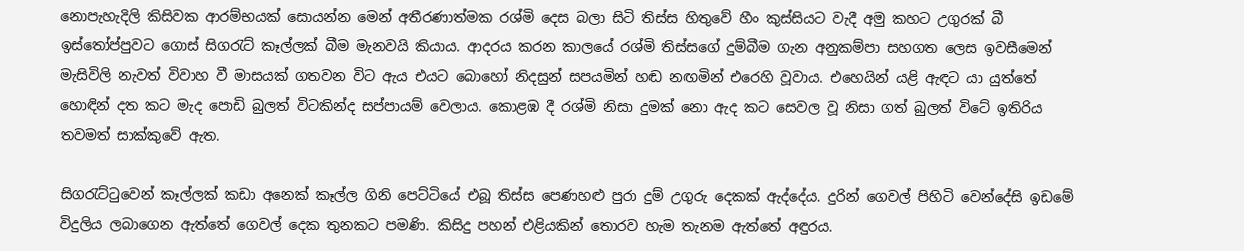නොපැහැදිලි කිසිවක ආරම්භයක් සොයන්න මෙන් අතීරණාත්මක රශ්මි දෙස බලා සිටි තිස්ස හිතුවේ හීං කුස්සියට වැදී අමු කහට උගුරක් බී ඉස්තෝප්පුවට ගොස් සිගරැට් කෑල්ලක් බීම මැනවයි කියාය. ආදරය කරන කාලයේ රශ්මි තිස්සගේ දුම්බීම ගැන අනුකම්පා සහගත ලෙස ඉවසීමෙන් මැසිවිලි නැවත් විවාහ වී මාසයක් ගතවන විට ඇය එයට බොහෝ නිදසුන් සපයමින් හඬ නඟමින් එරෙහි වූවාය. එහෙයින් යළි ඇඳට යා යුත්තේ හොඳින් දත කට මැද පොඩි බුලත් විටකින්ද සප්පායම් වෙලාය. කොළඹ දී රශ්මි නිසා දුමක් නො ඇද කට සෙවල වූ නිසා ගත් බුලත් විටේ ඉතිරිය තවමත් සාක්කුවේ ඇත.

සිගරැට්ටුවෙන් කෑල්ලක් කඩා අනෙක් කෑල්ල ගිනි පෙට්ටියේ එබූ තිස්ස පෙණහළු පුරා දුම් උගුරු දෙකක් ඇද්දේය. දුරින් ගෙවල් පිහිටි වෙන්දේසි ඉඩමේ විදුලිය ලබාගෙන ඇත්තේ ගෙවල් දෙක තුනකට පමණි. කිසිදු පහන් එළියකින් තොරව හැම තැනම ඇත්තේ අඳුරය.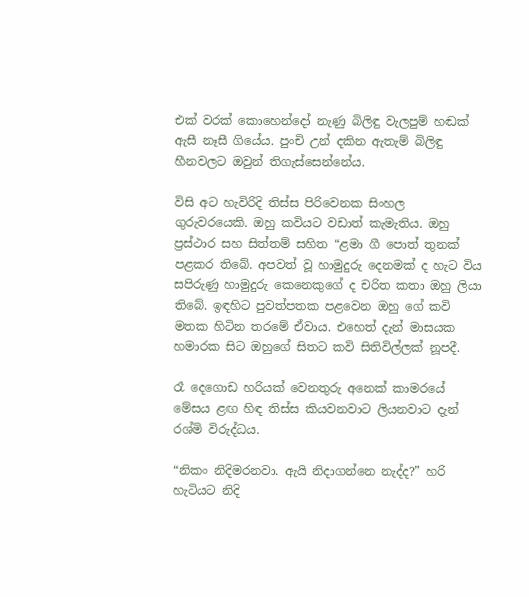එක් වරක් කොහෙන්දෝ නැණු බිලිඳු වැලපුම් හඬක් ඇසී නෑසී ගියේය. පුංචි උන් දකින ඇතැම් බිලිඳු හීනවලට ඔවුන් තිගැස්සෙන්නේය.

විසි අට හැවිරිදි තිස්ස පිරිවෙනක සිංහල ගුරුවරයෙකි. ඔහු කවියට වඩාත් කැමැතිය. ඔහු ප්‍රස්ථාර සහ සිත්තම් සහිත “ළමා ගී පොත් තුනක් පළකර තිබේ. අපවත් වූ හාමුදුරු දෙනමක් ද හැට විය සපිරුණු හාමුදුරු කෙනෙකුගේ ද චරිත කතා ඔහු ලියා තිබේ. ඉඳහිට පුවත්පතක පළවෙන ඔහු ගේ කවි මතක හිටින තරමේ ඒවාය. එහෙත් දැන් මාසයක හමාරක සිට ඔහුගේ සිතට කවි සිතිවිල්ලක් නූපදී.

රෑ දෙගොඩ හරියක් වෙනතුරු අනෙක් කාමරයේ මේසය ළඟ හිඳ තිස්ස කියවනවාට ලියනවාට දැන් රශ්මි විරුද්ධය.

“නිකං නිදිමරනවා. ඇයි නිදාගන්නෙ නැද්ද?” හරි හැටියට නිදි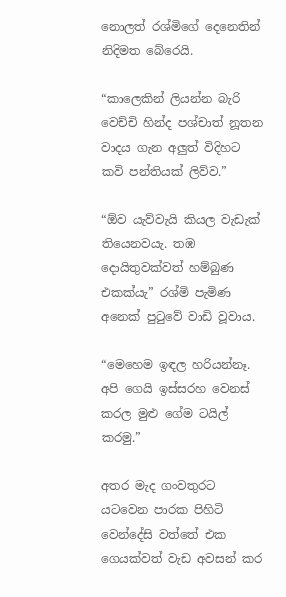නොලත් රශ්මිගේ දෙනෙතින් නිදිමත බේරෙයි.

“කාලෙකින් ලියන්න බැරි වෙච්චි හින්ද පශ්චාත් නූතන වාදය ගැන අලුත් විදිහට කවි පන්තියක් ලිව්ව.”

“ඕව යැව්වැයි කියල වැඩැක් තියෙනවයැ. තඹ දොයිතුවක්වත් හම්බුණ එකක්යැ” රශ්මි පැමිණ අනෙක් පුටුවේ වාඩි වූවාය.

“මෙහෙම ඉඳල හරියන්නෑ. අපි ගෙයි ඉස්සරහ වෙනස් කරල මුළු ගේම ටයිල් කරමු.”

අතර මැද ගංවතුරට යටවෙන පාරක පිහිටි වෙන්දේසි වත්තේ එක ගෙයක්වත් වැඩ අවසන් කර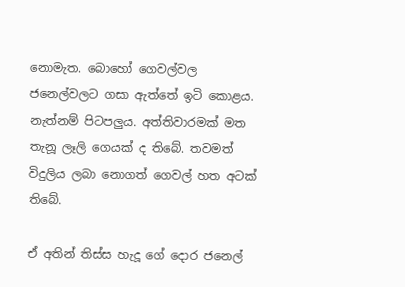නොමැත. බොහෝ ගෙවල්වල ජනෙල්වලට ගසා ඇත්තේ ඉටි කොළය. නැත්නම් පිටපලුය. අත්තිවාරමක් මත තැනූ ලෑලි ගෙයක් ද තිබේ. තවමත් විදුලිය ලබා නොගත් ගෙවල් හත අටක් තිබේ.

ඒ අතින් තිස්ස හැදූ ගේ ‍දොර ජනෙල්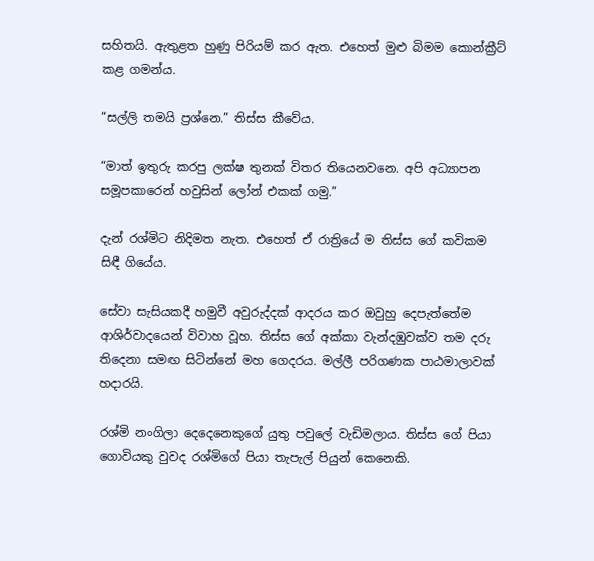සහිතයි. ඇතුළත හුණු පිරියම් කර ඇත. එහෙත් මුළු බිමම කොන්ක්‍රීට් කළ ගමන්ය.

“සල්ලි තමයි ප්‍රශ්නෙ.” තිස්ස කීවේය.

“මාත් ඉතුරු කරපු ලක්ෂ තුනක් විතර තියෙනවනෙ. අපි අධ්‍යාපන සමූපකාරෙන් හවුසින් ලෝන් එකක් ගමු.”

දැන් රශ්මිට නිදිමත නැත. එහෙත් ඒ රාත්‍රියේ ම තිස්ස ගේ කවිකම සිඳී ගියේය.

සේවා සැසියකදී හමුවී අවුරුද්දක් ආදරය කර ඔවුහු දෙපැත්තේම ආශිර්වාදයෙන් විවාහ වූහ. තිස්ස ගේ අක්කා වැන්දඹුවක්ව තම දරු තිදෙනා සමඟ සිටින්නේ මහ ගෙදරය. මල්ලී පරිගණක පාඨමාලාවක් හදාරයි.

රශ්මි නංගිලා දෙදෙනෙකුගේ යුතු පවුලේ වැඩිමලාය. තිස්ස ගේ පියා ගොවියකු වුවද රශ්මිගේ පියා තැපැල් පියුන් කෙනෙකි.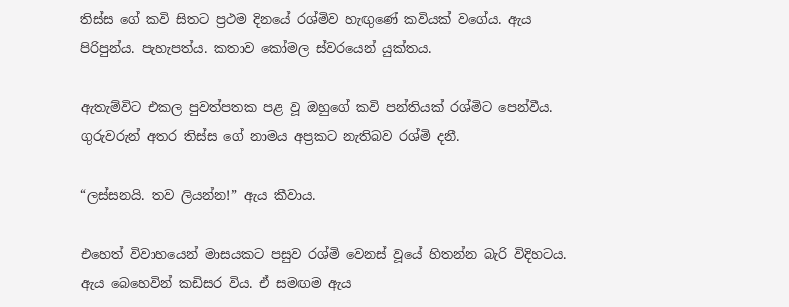තිස්ස ගේ කවි සිතට ප්‍රථම දිනයේ රශ්මිව හැඟුණේ කවියක් වගේය. ඇය පිරිපුන්ය. පැහැපත්ය. කතාව කෝමල ස්වරයෙන් යුක්තය.

ඇතැම්විට එකල පුවත්පතක පළ වූ ඔහුගේ කවි පන්තියක් රශ්මිට පෙන්වීය. ගුරුවරුන් අතර තිස්ස ගේ නාමය අප්‍රකට නැතිබව රශ්මි දනී.

“ලස්සනයි. තව ලියන්න!” ඇය කීවාය.

එහෙත් විවාහයෙන් මාසයකට පසුව රශ්මි වෙනස් වූයේ හිතන්න බැරි විදිහටය. ඇය බෙහෙවින් කඩිසර විය. ඒ සමඟම ඇය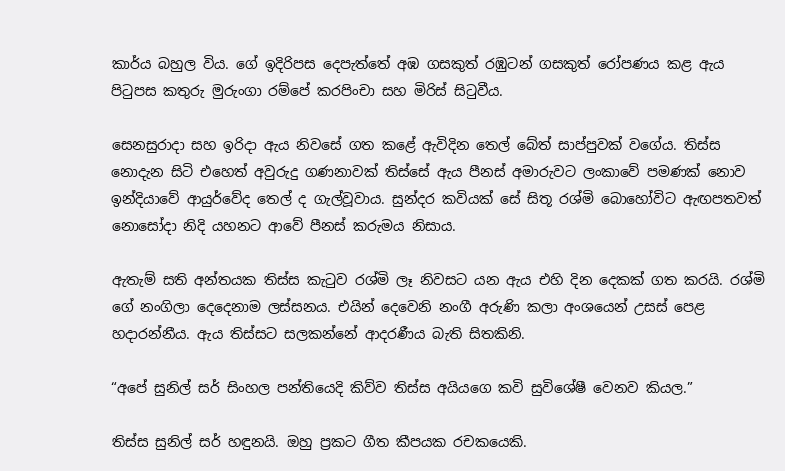කාර්ය බහුල විය. ගේ ඉදිරිපස දෙපැත්තේ අඹ ගසකුත් රඹුටන් ගසකුත් රෝපණය කළ ඇය පිටුපස කතුරු මුරුංගා රම්පේ කරපිංචා සහ මිරිස් සිටුවීය.

සෙනසුරාදා සහ ඉරිදා ඇය නිවසේ ගත කළේ ඇවිදින තෙල් බේත් සාප්පුවක් වගේය. තිස්ස නොදැන සිටි එහෙත් අවුරුදු ගණනාවක් තිස්සේ ඇය පීනස් අමාරුවට ලංකාවේ පමණක් නොව ඉන්දියාවේ ආයුර්වේද තෙල් ද ගැල්වූවාය. සුන්දර කවියක් සේ සිතූ රශ්මි බොහෝවිට ඇඟපතවත් නොසෝදා නිදි යහනට ආවේ පීනස් කරුමය නිසාය.

ඇතැම් සති අන්තයක තිස්ස කැටුව රශ්මි ලෑ නිවසට යන ඇය එහි දින දෙකක් ගත කරයි. රශ්මි ගේ නංගිලා දෙදෙනාම ලස්සනය. එයින් දෙවෙනි නංගී අරුණි කලා අංශයෙන් උසස් පෙළ හදාරන්නීය. ඇය තිස්සට සලකන්නේ ආදරණීය බැති සිතකිනි.

“අපේ සුනිල් සර් සිංහල පන්තියෙදි කිව්ව තිස්ස අයියගෙ කවි සුවිශේෂී වෙනව කියල.”

තිස්ස සුනිල් සර් හඳුනයි. ඔහු ප්‍රකට ගීත කීපයක රචකයෙකි.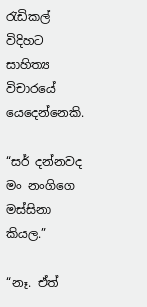රැඩිකල් විදිහට සාහිත්‍ය විචාරයේ යෙදෙන්නෙකි.

“සර් දන්නවද මං නංගිගෙ මස්සිනා කියල.”

“නෑ. ඒත්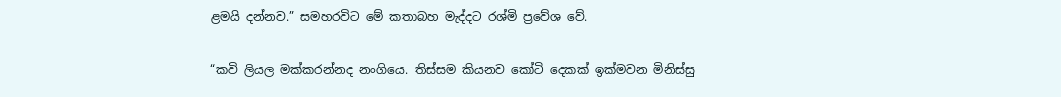ළමයි දන්නව.” සමහරවිට මේ කතාබහ මැද්දට රශ්මි ප්‍රවේශ වේ.

“කවි ලියල මක්කරන්නද නංගියෙ. තිස්සම කියනව කෝටි දෙකක් ඉක්මවන මිනිස්සු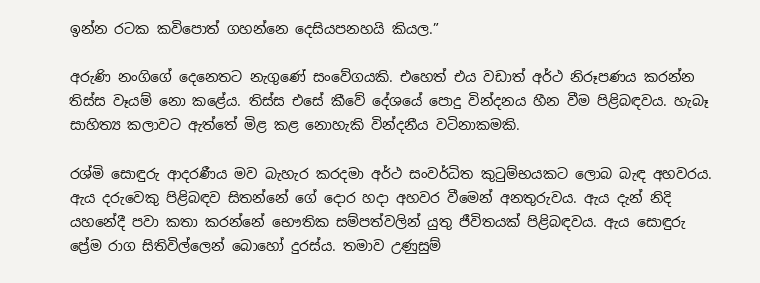ඉන්න රටක කවිපොත් ගහන්නෙ දෙසියපනහයි කියල.”

අරුණි නංගිගේ දෙනෙතට නැගුණේ සංවේගයකි. එහෙත් එය වඩාත් අර්ථ නිරූපණය කරන්න තිස්ස වෑයම් නො කළේය. තිස්ස එසේ කීවේ දේශයේ පොදු වින්දනය හීන වීම පිළිබඳවය. හැබෑ සාහිත්‍ය කලාවට ඇත්තේ මිළ කළ නොහැකි වින්දනීය වටිනාකමකි.

රශ්මි සොඳුරු ආදරණීය මව බැහැර කරදමා අර්ථ සංවර්ධිත කුටුම්භයකට ලොබ බැඳ අහවරය. ඇය දරුවෙකු පිළිබඳව සිතන්නේ ‍ගේ දොර හදා අහවර වීමෙන් අනතුරුවය. ඇය දැන් නිදි යහනේදී පවා කතා කරන්නේ භෞතික සම්පත්වලින් යුතු ජීවිතයක් පිළිබඳවය. ඇය සොඳුරු ප්‍රේම රාග සිතිවිල්ලෙන් බොහෝ දුරස්ය. තමාව උණුසුම්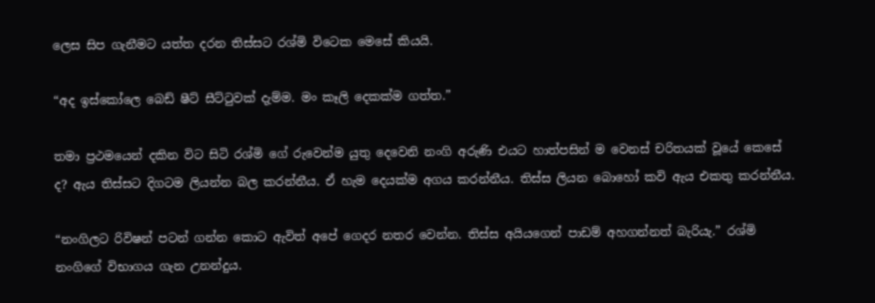ලෙස සිප ගැනීමට යත්ත දරන තිස්සට රශ්මි විටෙක මෙසේ කියයි.

“අද ඉස්කෝලෙ බෙඩ් ෂීට් සීට්ටුවක් දැම්ම. මං කෑලි දෙකක්ම ගත්ත.”

තමා ප්‍රථමයෙන් දකින විට සිටි රශ්මි ගේ රුවෙන්ම යුතු දෙවෙනි නංගි අරුණි එයට හාත්පසින් ම වෙනස් චරිතයක් වූයේ කෙසේ ද? ඇය තිස්සට දිගටම ලියන්න බල කරන්නීය. ඒ හැම දෙයක්ම අගය කරන්නීය. තිස්ස ලියන බොහෝ කවි ඇය එකතු කරන්නීය.

“නංගිලට රිවිෂන් පටන් ගන්න කොට ඇවිත් අපේ ගෙදර නතර වෙන්න. තිස්ස අයියගෙන් පාඩම් අහගන්නත් බැරියැ.” රශ්මි නංගිගේ විභාගය ගැන උනන්දුය.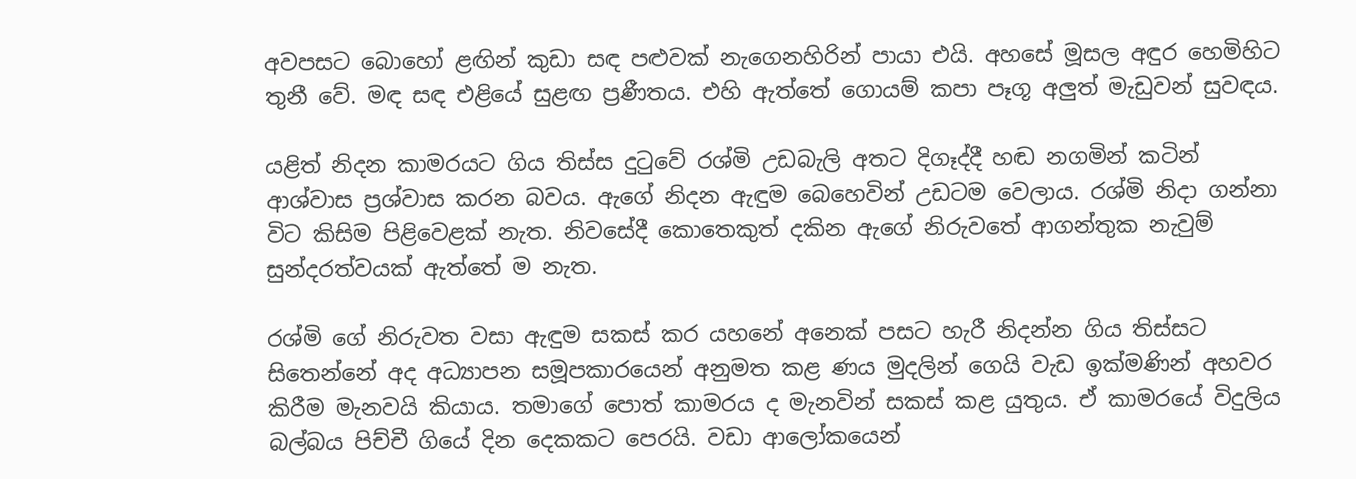අවපසට බො‍හෝ ළඟින් කුඩා සඳ පළුවක් නැගෙනහිරින් පායා එයි. අහසේ මූසල අඳුර හෙමිහිට තුනී වේ. මඳ සඳ එළියේ සුළඟ ප්‍රණීතය. එහි ඇත්තේ ගොයම් කපා පෑගූ අලුත් මැඩුවන් සුවඳය.

යළිත් නිදන කාමරයට ගිය තිස්ස දුටුවේ රශ්මි උඩබැලි අතට දිගෑද්දී හඬ නගමින් කටින් ආශ්වාස ප්‍රශ්වාස කරන බවය. ඇගේ නිදන ඇඳුම බෙහෙවින් උඩටම වෙලාය. රශ්මි නිදා ගන්නා විට කිසිම පිළිවෙළක් නැත. නිවසේදී කොතෙකුත් දකින ඇගේ නිරුවතේ ආගන්තුක නැවුම් සුන්දරත්වයක් ඇත්තේ ම නැත.

රශ්මි ගේ නිරුවත වසා ඇඳුම සකස් කර යහනේ අනෙක් පසට හැරී නිදන්න ගිය තිස්සට සිතෙන්නේ අද අධ්‍යාපන සමූපකාරයෙන් අනුමත කළ ණය මුදලින් ගෙයි වැඩ ඉක්මණින් අහවර කිරීම මැනවයි කියාය. තමාගේ පොත් කාමරය ද මැනවින් සකස් කළ යුතුය. ඒ කාමරයේ විදුලිය බල්බය පිච්චී ගියේ දින දෙකකට පෙරයි. වඩා ආලෝකයෙන්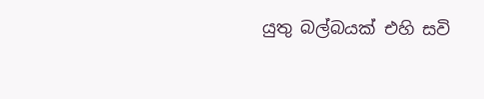යුතු බල්බයක් එහි සවි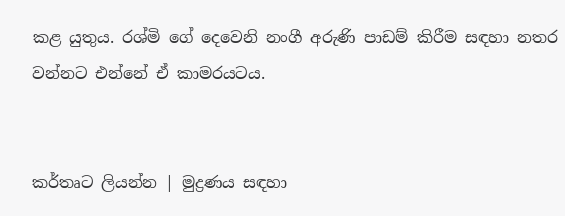කළ යුතුය. රශ්මි ගේ දෙවෙනි නංගී අරුණි පාඩම් කිරීම සඳහා නතර වන්නට එන්නේ ඒ කාමරයටය.


කර්තෘට ලියන්න | මුද්‍රණය සඳහා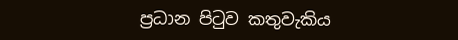ප්‍රධාන පිටුව කතුවැකිය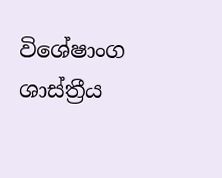විශේෂාංග ශාස්ත්‍රීය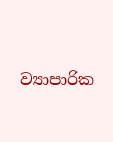ව්‍යාපාරික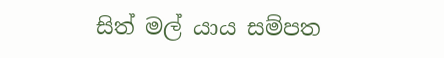සිත් මල් යාය සම්පත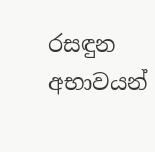රසඳුන අභාවයන්